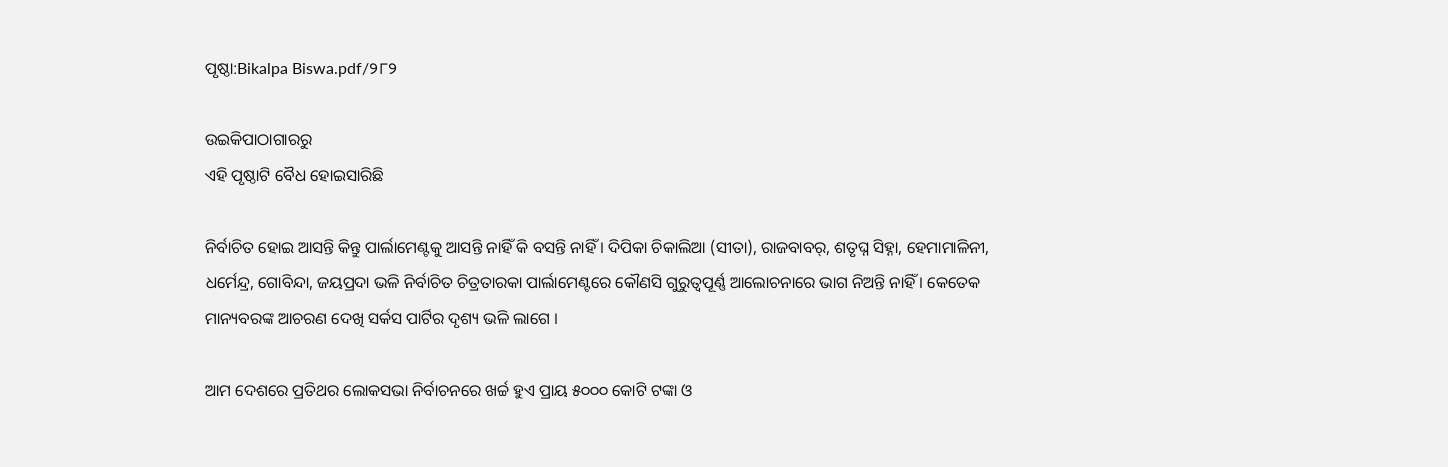ପୃଷ୍ଠା:Bikalpa Biswa.pdf/୨୮୨

ଉଇକିପାଠାଗାର‌ରୁ
ଏହି ପୃଷ୍ଠାଟି ବୈଧ ହୋଇସାରିଛି

ନିର୍ବାଚିତ ହୋଇ ଆସନ୍ତି କିନ୍ତୁ ପାର୍ଲାମେଣ୍ଟକୁ ଆସନ୍ତି ନାହିଁ କି ବସନ୍ତି ନାହିଁ । ଦିପିକା ଚିକାଲିଆ (ସୀତା), ରାଜବାବର୍, ଶତୃଘ୍ନ ସିହ୍ନା, ହେମାମାଳିନୀ, ଧର୍ମେନ୍ଦ୍ର, ଗୋବିନ୍ଦା, ଜୟପ୍ରଦା ଭଳି ନିର୍ବାଚିତ ଚିତ୍ରତାରକା ପାର୍ଲାମେଣ୍ଟରେ କୌଣସି ଗୁରୁତ୍ୱପୂର୍ଣ୍ଣ ଆଲୋଚନାରେ ଭାଗ ନିଅନ୍ତି ନାହିଁ । କେତେକ ମାନ୍ୟବରଙ୍କ ଆଚରଣ ଦେଖି ସର୍କସ ପାର୍ଟିର ଦୃଶ୍ୟ ଭଳି ଲାଗେ ।

ଆମ ଦେଶରେ ପ୍ରତିଥର ଲୋକସଭା ନିର୍ବାଚନରେ ଖର୍ଚ୍ଚ ହୁଏ ପ୍ରାୟ ୫୦୦୦ କୋଟି ଟଙ୍କା ଓ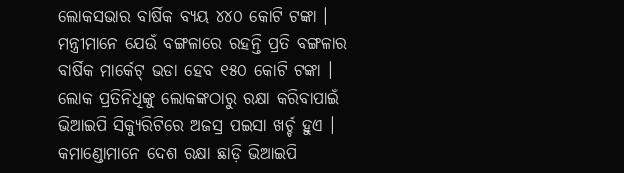ଲୋକସଭାର ବାର୍ଷିକ ବ୍ୟୟ ୪୪୦ କୋଟି ଟଙ୍କା । ମନ୍ତ୍ରୀମାନେ ଯେଉଁ ବଙ୍ଗଳାରେ ରହନ୍ତି ପ୍ରତି ବଙ୍ଗଳାର ବାର୍ଷିକ ମାର୍କେଟ୍ ଭଡା ହେବ ୧୫୦ କୋଟି ଟଙ୍କା । ଲୋକ ପ୍ରତିନିଧିଙ୍କୁ ଲୋକଙ୍କଠାରୁ ରକ୍ଷା କରିବାପାଇଁ ଭିଆଇପି ସିକ୍ୟୁରିଟିରେ ଅଜସ୍ର ପଇସା ଖର୍ଚ୍ଚ ହୁଏ । କମାଣ୍ଡୋମାନେ ଦେଶ ରକ୍ଷା ଛାଡ଼ି ଭିଆଇପି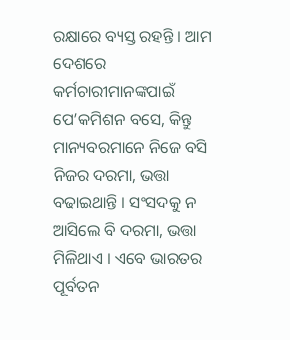ରକ୍ଷାରେ ବ୍ୟସ୍ତ ରହନ୍ତି । ଆମ ଦେଶରେ କର୍ମଚାରୀମାନଙ୍କପାଇଁ ପେ’କମିଶନ ବସେ, କିନ୍ତୁ ମାନ୍ୟବରମାନେ ନିଜେ ବସି ନିଜର ଦରମା, ଭତ୍ତା ବଢାଇଥାନ୍ତି । ସଂସଦକୁ ନ ଆସିଲେ ବି ଦରମା, ଭତ୍ତା ମିଳିଥାଏ । ଏବେ ଭାରତର ପୂର୍ବତନ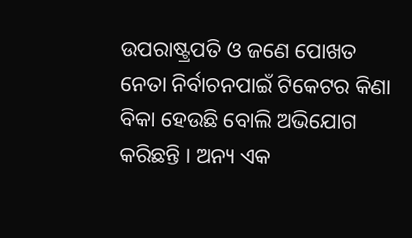ଉପରାଷ୍ଟ୍ରପତି ଓ ଜଣେ ପୋଖତ ନେତା ନିର୍ବାଚନପାଇଁ ଟିକେଟର କିଣା ବିକା ହେଉଛି ବୋଲି ଅଭିଯୋଗ କରିଛନ୍ତି । ଅନ୍ୟ ଏକ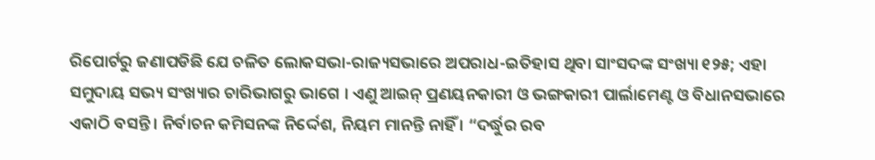ରିପୋର୍ଟରୁ ଜଣାପଡିଛି ଯେ ଚଳିତ ଲୋକସଭା-ରାଜ୍ୟସଭାରେ ଅପରାଧ-ଇତିହାସ ଥିବା ସାଂସଦଙ୍କ ସଂଖ୍ୟା ୧୨୫; ଏହା ସମୁଦାୟ ସଭ୍ୟ ସଂଖ୍ୟାର ଚାରିଭାଗରୁ ଭାଗେ । ଏଣୁ ଆଇନ୍ ପ୍ରଣୟନକାରୀ ଓ ଭଙ୍ଗକାରୀ ପାର୍ଲାମେଣ୍ଟ ଓ ବିଧାନସଭାରେ ଏକାଠି ବସନ୍ତି । ନିର୍ବାଚନ କମିସନଙ୍କ ନିର୍ଦ୍ଦେଶ, ନିୟମ ମାନନ୍ତି ନାହିଁ । “ଦର୍ଦ୍ଧୁର ରବ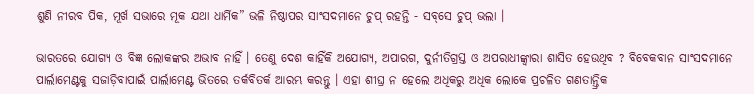ଶୁଣି ନୀରବ ପିକ, ମୂର୍ଖ ସଭାରେ ମୂକ ଯଥା ଧାର୍ମିକ” ଭଳି ନିଷ୍ଠାପର ସାଂସଦମାନେ ଚୁପ୍ ରହନ୍ତି - ସବ୍‌ସେ ଚୁପ୍ ଭଲା ।

ଭାରତରେ ଯୋଗ୍ୟ ଓ ବିଜ୍ଞ ଲୋକଙ୍କର ଅଭାବ ନାହିଁ । ତେଣୁ ଦେଶ କାହିଁକି ଅଯୋଗ୍ୟ, ଅପାରଗ, ଦୁର୍ନୀତିଗ୍ରସ୍ତ ଓ ଅପରାଧୀଙ୍କ୍ୱାରା ଶାସିତ ହେଉଥିବ ? ବିବେକବାନ ସାଂସଦମାନେ ପାର୍ଲାମେଣ୍ଟକୁ ସଜାଡ଼ିବାପାଇଁ ପାର୍ଲାମେଣ୍ଟ ଭିତରେ ତର୍କବିତର୍କ ଆରମ୍ଭ କରନ୍ତୁ । ଏହା ଶୀଘ୍ର ନ ହେଲେ ଅଧିକରୁ ଅଧିକ ଲୋକେ ପ୍ରଚଳିତ ଗଣତାନ୍ତ୍ରିକ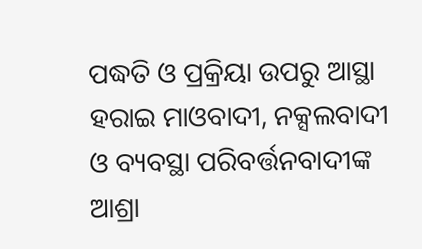ପଦ୍ଧତି ଓ ପ୍ରକ୍ରିୟା ଉପରୁ ଆସ୍ଥା ହରାଇ ମାଓବାଦୀ, ନକ୍ସଲବାଦୀ ଓ ବ୍ୟବସ୍ଥା ପରିବର୍ତ୍ତନବାଦୀଙ୍କ ଆଶ୍ରା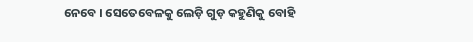ନେବେ । ସେତେବେଳକୁ ଲେଡ଼ି ଗୁଡ଼ କହୁଣିକୁ ବୋହି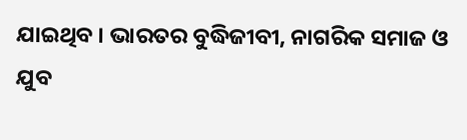ଯାଇଥିବ । ଭାରତର ବୁଦ୍ଧିଜୀବୀ, ନାଗରିକ ସମାଜ ଓ ଯୁବ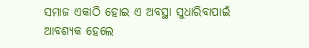ସମାଜ ଏକାଠି ହୋଇ ଏ ଅବସ୍ଥା ସୁଧାରିବାପାଇଁ ଆବଶ୍ୟକ ହେଲେ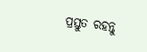ପ୍ରସ୍ତୁତ ରହନ୍ତୁ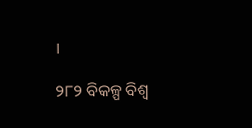।

୨୮୨ ବିକଳ୍ପ ବିଶ୍ୱ